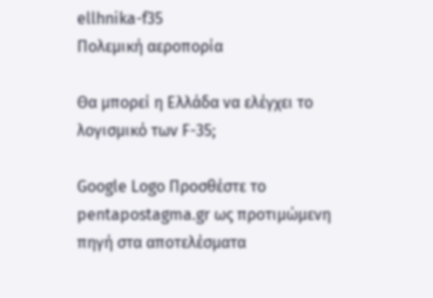ellhnika-f35
Πολεμική αεροπορία

Θα μπορεί η Ελλάδα να ελέγχει το λογισμικό των F-35;

Google Logo Προσθέστε το pentapostagma.gr ως προτιμώμενη πηγή στα αποτελέσματα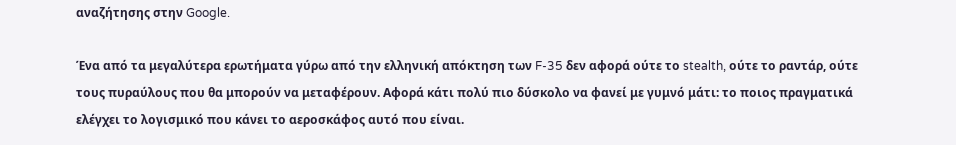αναζήτησης στην Google.

Ένα από τα μεγαλύτερα ερωτήματα γύρω από την ελληνική απόκτηση των F-35 δεν αφορά ούτε το stealth, ούτε το ραντάρ, ούτε τους πυραύλους που θα μπορούν να μεταφέρουν. Αφορά κάτι πολύ πιο δύσκολο να φανεί με γυμνό μάτι: το ποιος πραγματικά ελέγχει το λογισμικό που κάνει το αεροσκάφος αυτό που είναι.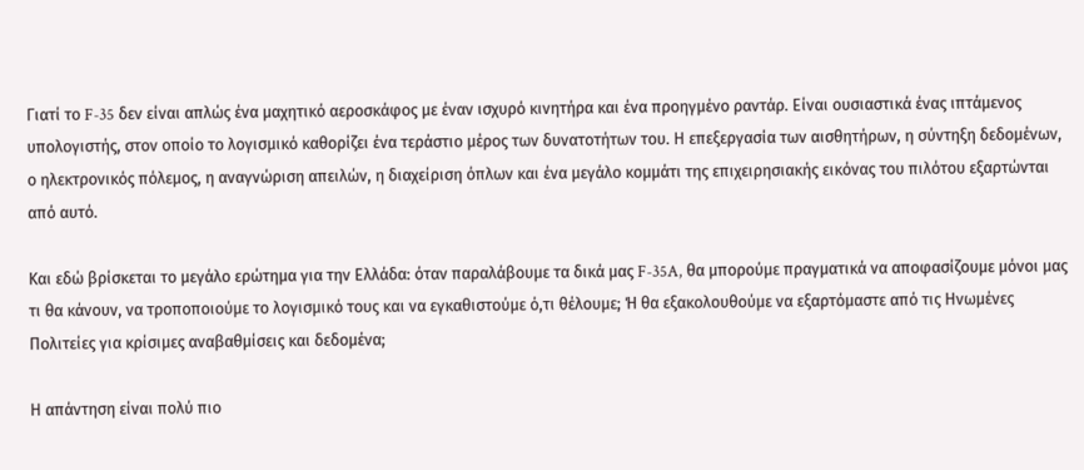Γιατί το F-35 δεν είναι απλώς ένα μαχητικό αεροσκάφος με έναν ισχυρό κινητήρα και ένα προηγμένο ραντάρ. Είναι ουσιαστικά ένας ιπτάμενος υπολογιστής, στον οποίο το λογισμικό καθορίζει ένα τεράστιο μέρος των δυνατοτήτων του. Η επεξεργασία των αισθητήρων, η σύντηξη δεδομένων, ο ηλεκτρονικός πόλεμος, η αναγνώριση απειλών, η διαχείριση όπλων και ένα μεγάλο κομμάτι της επιχειρησιακής εικόνας του πιλότου εξαρτώνται από αυτό.

Και εδώ βρίσκεται το μεγάλο ερώτημα για την Ελλάδα: όταν παραλάβουμε τα δικά μας F-35A, θα μπορούμε πραγματικά να αποφασίζουμε μόνοι μας τι θα κάνουν, να τροποποιούμε το λογισμικό τους και να εγκαθιστούμε ό,τι θέλουμε; Ή θα εξακολουθούμε να εξαρτόμαστε από τις Ηνωμένες Πολιτείες για κρίσιμες αναβαθμίσεις και δεδομένα;

Η απάντηση είναι πολύ πιο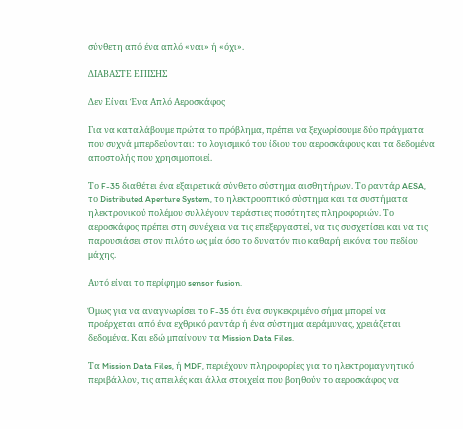σύνθετη από ένα απλό «ναι» ή «όχι».

ΔΙΑΒΑΣΤΕ ΕΠΙΣΗΣ

Δεν Είναι Ένα Απλό Αεροσκάφος

Για να καταλάβουμε πρώτα το πρόβλημα, πρέπει να ξεχωρίσουμε δύο πράγματα που συχνά μπερδεύονται: το λογισμικό του ίδιου του αεροσκάφους και τα δεδομένα αποστολής που χρησιμοποιεί.

Το F-35 διαθέτει ένα εξαιρετικά σύνθετο σύστημα αισθητήρων. Το ραντάρ AESA, το Distributed Aperture System, το ηλεκτροοπτικό σύστημα και τα συστήματα ηλεκτρονικού πολέμου συλλέγουν τεράστιες ποσότητες πληροφοριών. Το αεροσκάφος πρέπει στη συνέχεια να τις επεξεργαστεί, να τις συσχετίσει και να τις παρουσιάσει στον πιλότο ως μία όσο το δυνατόν πιο καθαρή εικόνα του πεδίου μάχης.

Αυτό είναι το περίφημο sensor fusion.

Όμως για να αναγνωρίσει το F-35 ότι ένα συγκεκριμένο σήμα μπορεί να προέρχεται από ένα εχθρικό ραντάρ ή ένα σύστημα αεράμυνας, χρειάζεται δεδομένα. Και εδώ μπαίνουν τα Mission Data Files.

Τα Mission Data Files, ή MDF, περιέχουν πληροφορίες για το ηλεκτρομαγνητικό περιβάλλον, τις απειλές και άλλα στοιχεία που βοηθούν το αεροσκάφος να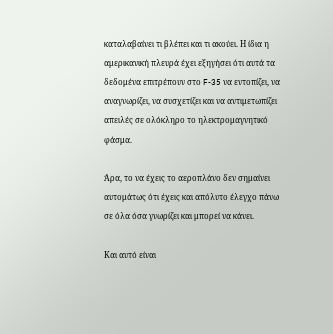καταλαβαίνει τι βλέπει και τι ακούει. Η ίδια η αμερικανική πλευρά έχει εξηγήσει ότι αυτά τα δεδομένα επιτρέπουν στο F-35 να εντοπίζει, να αναγνωρίζει, να συσχετίζει και να αντιμετωπίζει απειλές σε ολόκληρο το ηλεκτρομαγνητικό φάσμα.

Άρα, το να έχεις το αεροπλάνο δεν σημαίνει αυτομάτως ότι έχεις και απόλυτο έλεγχο πάνω σε όλα όσα γνωρίζει και μπορεί να κάνει.

Και αυτό είναι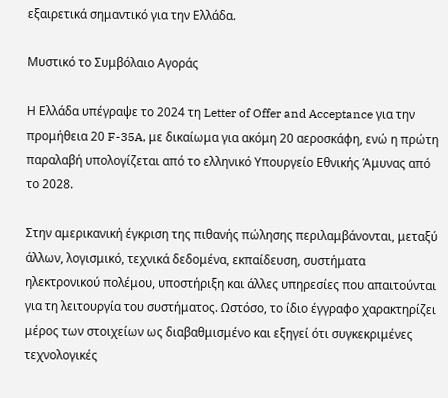εξαιρετικά σημαντικό για την Ελλάδα.

Μυστικό το Συμβόλαιο Αγοράς

Η Ελλάδα υπέγραψε το 2024 τη Letter of Offer and Acceptance για την προμήθεια 20 F-35A, με δικαίωμα για ακόμη 20 αεροσκάφη, ενώ η πρώτη παραλαβή υπολογίζεται από το ελληνικό Υπουργείο Εθνικής Άμυνας από το 2028.

Στην αμερικανική έγκριση της πιθανής πώλησης περιλαμβάνονται, μεταξύ άλλων, λογισμικό, τεχνικά δεδομένα, εκπαίδευση, συστήματα ηλεκτρονικού πολέμου, υποστήριξη και άλλες υπηρεσίες που απαιτούνται για τη λειτουργία του συστήματος. Ωστόσο, το ίδιο έγγραφο χαρακτηρίζει μέρος των στοιχείων ως διαβαθμισμένο και εξηγεί ότι συγκεκριμένες τεχνολογικές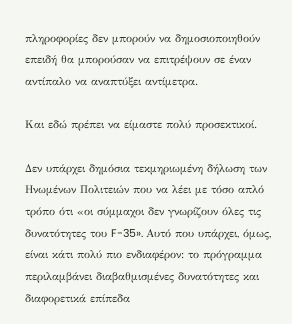πληροφορίες δεν μπορούν να δημοσιοποιηθούν επειδή θα μπορούσαν να επιτρέψουν σε έναν αντίπαλο να αναπτύξει αντίμετρα.

Και εδώ πρέπει να είμαστε πολύ προσεκτικοί.

Δεν υπάρχει δημόσια τεκμηριωμένη δήλωση των Ηνωμένων Πολιτειών που να λέει με τόσο απλό τρόπο ότι «οι σύμμαχοι δεν γνωρίζουν όλες τις δυνατότητες του F-35». Αυτό που υπάρχει, όμως, είναι κάτι πολύ πιο ενδιαφέρον: το πρόγραμμα περιλαμβάνει διαβαθμισμένες δυνατότητες και διαφορετικά επίπεδα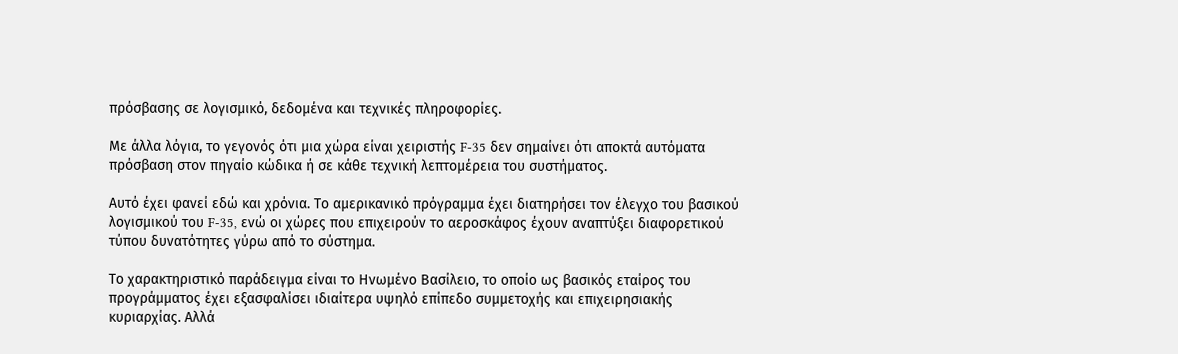πρόσβασης σε λογισμικό, δεδομένα και τεχνικές πληροφορίες.

Με άλλα λόγια, το γεγονός ότι μια χώρα είναι χειριστής F-35 δεν σημαίνει ότι αποκτά αυτόματα πρόσβαση στον πηγαίο κώδικα ή σε κάθε τεχνική λεπτομέρεια του συστήματος.

Αυτό έχει φανεί εδώ και χρόνια. Το αμερικανικό πρόγραμμα έχει διατηρήσει τον έλεγχο του βασικού λογισμικού του F-35, ενώ οι χώρες που επιχειρούν το αεροσκάφος έχουν αναπτύξει διαφορετικού τύπου δυνατότητες γύρω από το σύστημα.

Το χαρακτηριστικό παράδειγμα είναι το Ηνωμένο Βασίλειο, το οποίο ως βασικός εταίρος του προγράμματος έχει εξασφαλίσει ιδιαίτερα υψηλό επίπεδο συμμετοχής και επιχειρησιακής κυριαρχίας. Αλλά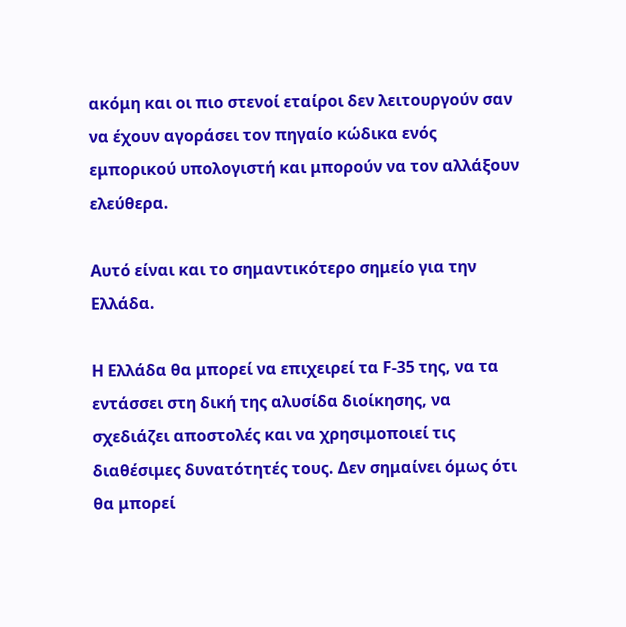ακόμη και οι πιο στενοί εταίροι δεν λειτουργούν σαν να έχουν αγοράσει τον πηγαίο κώδικα ενός εμπορικού υπολογιστή και μπορούν να τον αλλάξουν ελεύθερα.

Αυτό είναι και το σημαντικότερο σημείο για την Ελλάδα.

Η Ελλάδα θα μπορεί να επιχειρεί τα F-35 της, να τα εντάσσει στη δική της αλυσίδα διοίκησης, να σχεδιάζει αποστολές και να χρησιμοποιεί τις διαθέσιμες δυνατότητές τους. Δεν σημαίνει όμως ότι θα μπορεί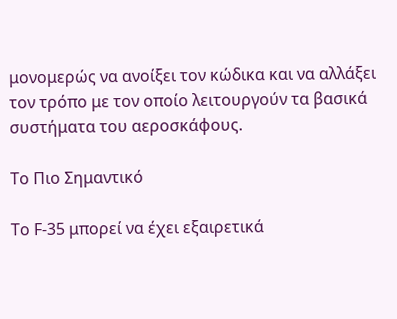μονομερώς να ανοίξει τον κώδικα και να αλλάξει τον τρόπο με τον οποίο λειτουργούν τα βασικά συστήματα του αεροσκάφους.

Το Πιο Σημαντικό

Το F-35 μπορεί να έχει εξαιρετικά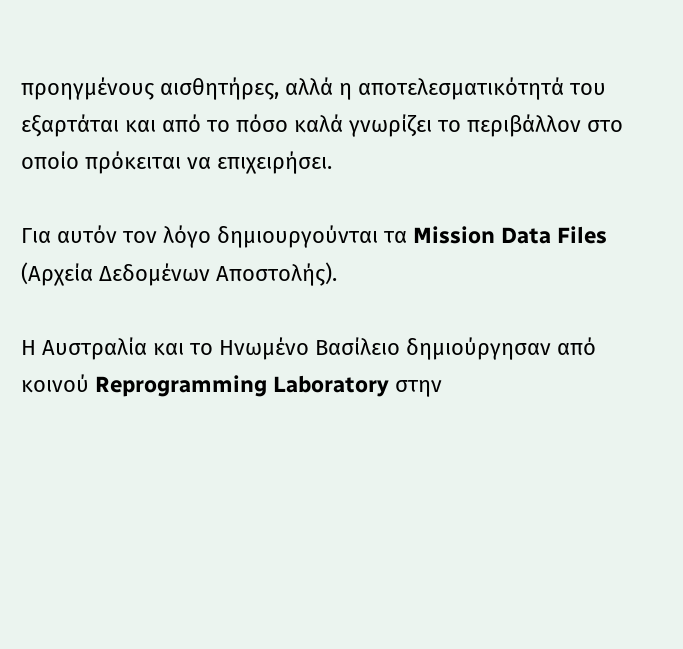προηγμένους αισθητήρες, αλλά η αποτελεσματικότητά του εξαρτάται και από το πόσο καλά γνωρίζει το περιβάλλον στο οποίο πρόκειται να επιχειρήσει.

Για αυτόν τον λόγο δημιουργούνται τα Mission Data Files (Αρχεία Δεδομένων Αποστολής).

Η Αυστραλία και το Ηνωμένο Βασίλειο δημιούργησαν από κοινού Reprogramming Laboratory στην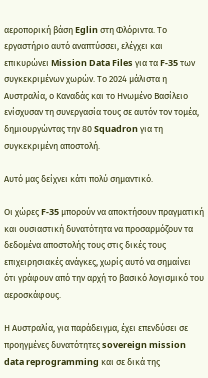αεροπορική βάση Eglin στη Φλόριντα. Το εργαστήριο αυτό αναπτύσσει, ελέγχει και επικυρώνει Mission Data Files για τα F-35 των συγκεκριμένων χωρών. Το 2024 μάλιστα η Αυστραλία, ο Καναδάς και το Ηνωμένο Βασίλειο ενίσχυσαν τη συνεργασία τους σε αυτόν τον τομέα, δημιουργώντας την 80 Squadron για τη συγκεκριμένη αποστολή.

Αυτό μας δείχνει κάτι πολύ σημαντικό.

Οι χώρες F-35 μπορούν να αποκτήσουν πραγματική και ουσιαστική δυνατότητα να προσαρμόζουν τα δεδομένα αποστολής τους στις δικές τους επιχειρησιακές ανάγκες, χωρίς αυτό να σημαίνει ότι γράφουν από την αρχή το βασικό λογισμικό του αεροσκάφους.

Η Αυστραλία, για παράδειγμα, έχει επενδύσει σε προηγμένες δυνατότητες sovereign mission data reprogramming και σε δικά της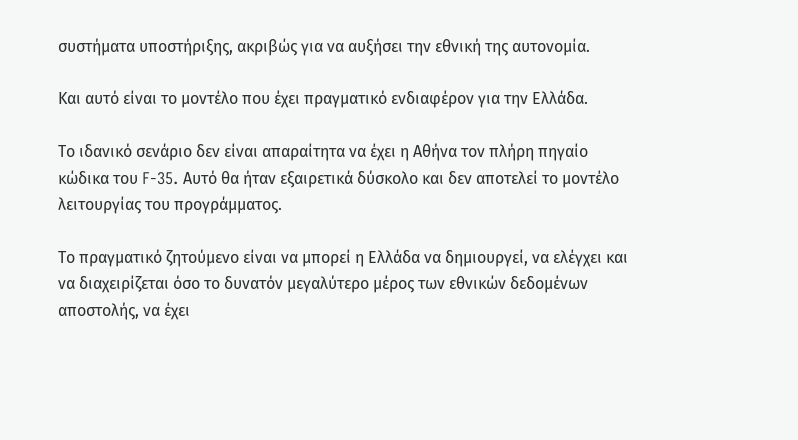συστήματα υποστήριξης, ακριβώς για να αυξήσει την εθνική της αυτονομία.

Και αυτό είναι το μοντέλο που έχει πραγματικό ενδιαφέρον για την Ελλάδα.

Το ιδανικό σενάριο δεν είναι απαραίτητα να έχει η Αθήνα τον πλήρη πηγαίο κώδικα του F-35. Αυτό θα ήταν εξαιρετικά δύσκολο και δεν αποτελεί το μοντέλο λειτουργίας του προγράμματος.

Το πραγματικό ζητούμενο είναι να μπορεί η Ελλάδα να δημιουργεί, να ελέγχει και να διαχειρίζεται όσο το δυνατόν μεγαλύτερο μέρος των εθνικών δεδομένων αποστολής, να έχει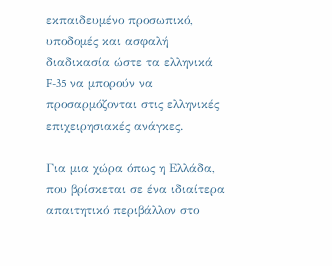εκπαιδευμένο προσωπικό, υποδομές και ασφαλή διαδικασία ώστε τα ελληνικά F-35 να μπορούν να προσαρμόζονται στις ελληνικές επιχειρησιακές ανάγκες.

Για μια χώρα όπως η Ελλάδα, που βρίσκεται σε ένα ιδιαίτερα απαιτητικό περιβάλλον στο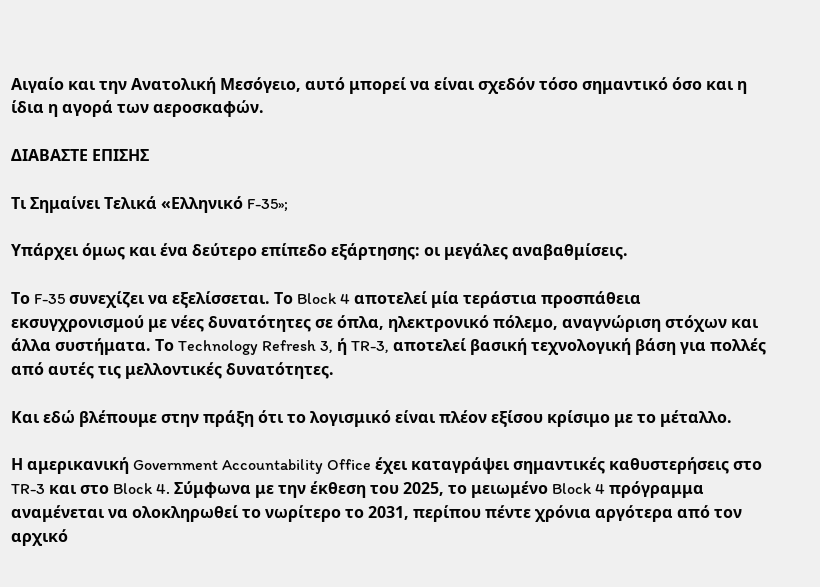Αιγαίο και την Ανατολική Μεσόγειο, αυτό μπορεί να είναι σχεδόν τόσο σημαντικό όσο και η ίδια η αγορά των αεροσκαφών.

ΔΙΑΒΑΣΤΕ ΕΠΙΣΗΣ

Τι Σημαίνει Τελικά «Ελληνικό F-35»;

Υπάρχει όμως και ένα δεύτερο επίπεδο εξάρτησης: οι μεγάλες αναβαθμίσεις.

Το F-35 συνεχίζει να εξελίσσεται. Το Block 4 αποτελεί μία τεράστια προσπάθεια εκσυγχρονισμού με νέες δυνατότητες σε όπλα, ηλεκτρονικό πόλεμο, αναγνώριση στόχων και άλλα συστήματα. Το Technology Refresh 3, ή TR-3, αποτελεί βασική τεχνολογική βάση για πολλές από αυτές τις μελλοντικές δυνατότητες.

Και εδώ βλέπουμε στην πράξη ότι το λογισμικό είναι πλέον εξίσου κρίσιμο με το μέταλλο.

Η αμερικανική Government Accountability Office έχει καταγράψει σημαντικές καθυστερήσεις στο TR-3 και στο Block 4. Σύμφωνα με την έκθεση του 2025, το μειωμένο Block 4 πρόγραμμα αναμένεται να ολοκληρωθεί το νωρίτερο το 2031, περίπου πέντε χρόνια αργότερα από τον αρχικό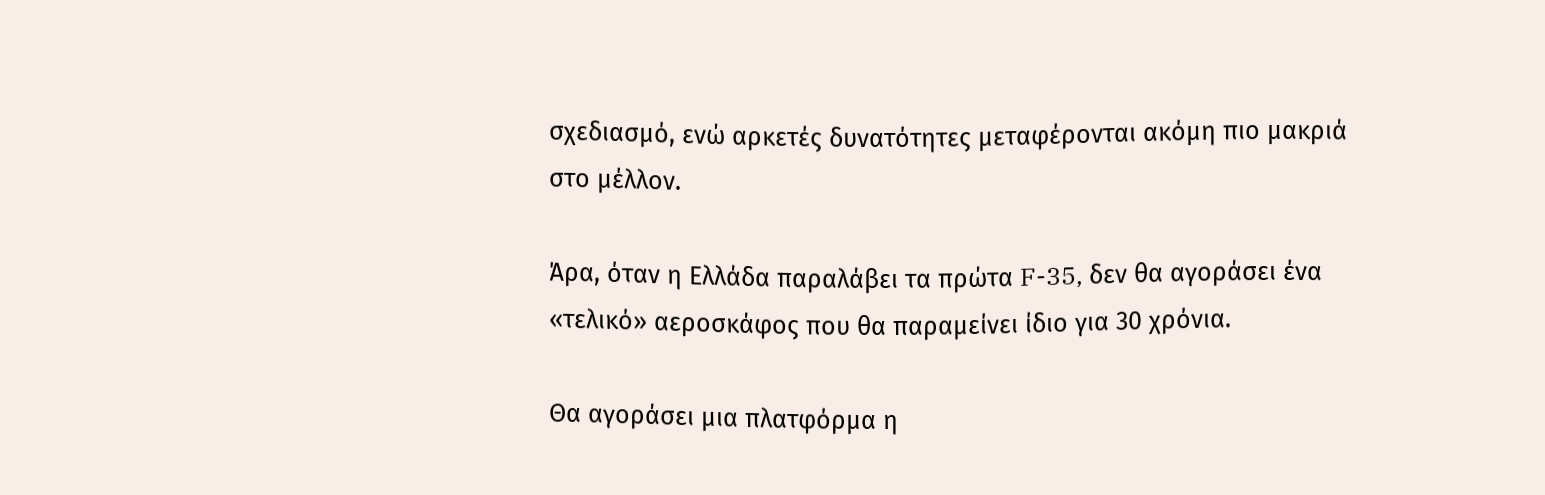σχεδιασμό, ενώ αρκετές δυνατότητες μεταφέρονται ακόμη πιο μακριά στο μέλλον.

Άρα, όταν η Ελλάδα παραλάβει τα πρώτα F-35, δεν θα αγοράσει ένα «τελικό» αεροσκάφος που θα παραμείνει ίδιο για 30 χρόνια.

Θα αγοράσει μια πλατφόρμα η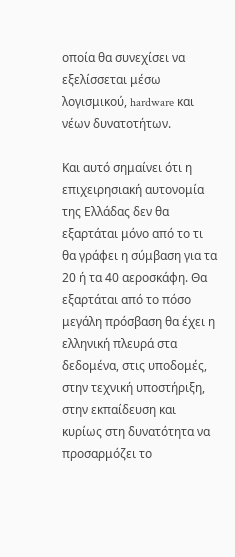οποία θα συνεχίσει να εξελίσσεται μέσω λογισμικού, hardware και νέων δυνατοτήτων.

Και αυτό σημαίνει ότι η επιχειρησιακή αυτονομία της Ελλάδας δεν θα εξαρτάται μόνο από το τι θα γράφει η σύμβαση για τα 20 ή τα 40 αεροσκάφη. Θα εξαρτάται από το πόσο μεγάλη πρόσβαση θα έχει η ελληνική πλευρά στα δεδομένα, στις υποδομές, στην τεχνική υποστήριξη, στην εκπαίδευση και κυρίως στη δυνατότητα να προσαρμόζει το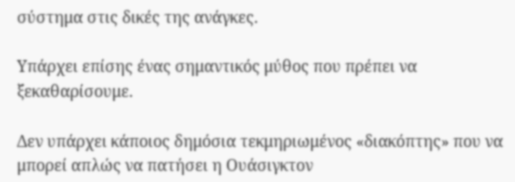σύστημα στις δικές της ανάγκες.

Υπάρχει επίσης ένας σημαντικός μύθος που πρέπει να ξεκαθαρίσουμε.

Δεν υπάρχει κάποιος δημόσια τεκμηριωμένος «διακόπτης» που να μπορεί απλώς να πατήσει η Ουάσιγκτον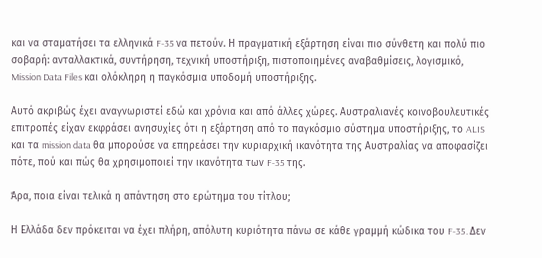και να σταματήσει τα ελληνικά F-35 να πετούν. Η πραγματική εξάρτηση είναι πιο σύνθετη και πολύ πιο σοβαρή: ανταλλακτικά, συντήρηση, τεχνική υποστήριξη, πιστοποιημένες αναβαθμίσεις, λογισμικό, Mission Data Files και ολόκληρη η παγκόσμια υποδομή υποστήριξης.

Αυτό ακριβώς έχει αναγνωριστεί εδώ και χρόνια και από άλλες χώρες. Αυστραλιανές κοινοβουλευτικές επιτροπές είχαν εκφράσει ανησυχίες ότι η εξάρτηση από το παγκόσμιο σύστημα υποστήριξης, το ALIS και τα mission data θα μπορούσε να επηρεάσει την κυριαρχική ικανότητα της Αυστραλίας να αποφασίζει πότε, πού και πώς θα χρησιμοποιεί την ικανότητα των F-35 της.

Άρα, ποια είναι τελικά η απάντηση στο ερώτημα του τίτλου;

Η Ελλάδα δεν πρόκειται να έχει πλήρη, απόλυτη κυριότητα πάνω σε κάθε γραμμή κώδικα του F-35. Δεν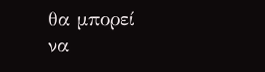θα μπορεί να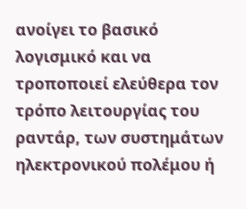ανοίγει το βασικό λογισμικό και να τροποποιεί ελεύθερα τον τρόπο λειτουργίας του ραντάρ, των συστημάτων ηλεκτρονικού πολέμου ή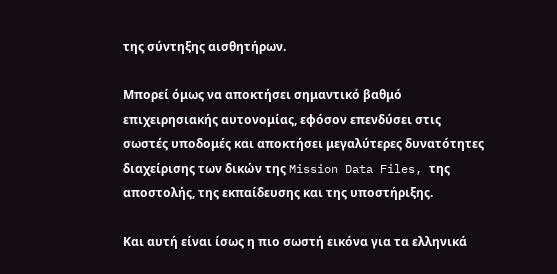της σύντηξης αισθητήρων.

Μπορεί όμως να αποκτήσει σημαντικό βαθμό επιχειρησιακής αυτονομίας, εφόσον επενδύσει στις σωστές υποδομές και αποκτήσει μεγαλύτερες δυνατότητες διαχείρισης των δικών της Mission Data Files, της αποστολής, της εκπαίδευσης και της υποστήριξης.

Και αυτή είναι ίσως η πιο σωστή εικόνα για τα ελληνικά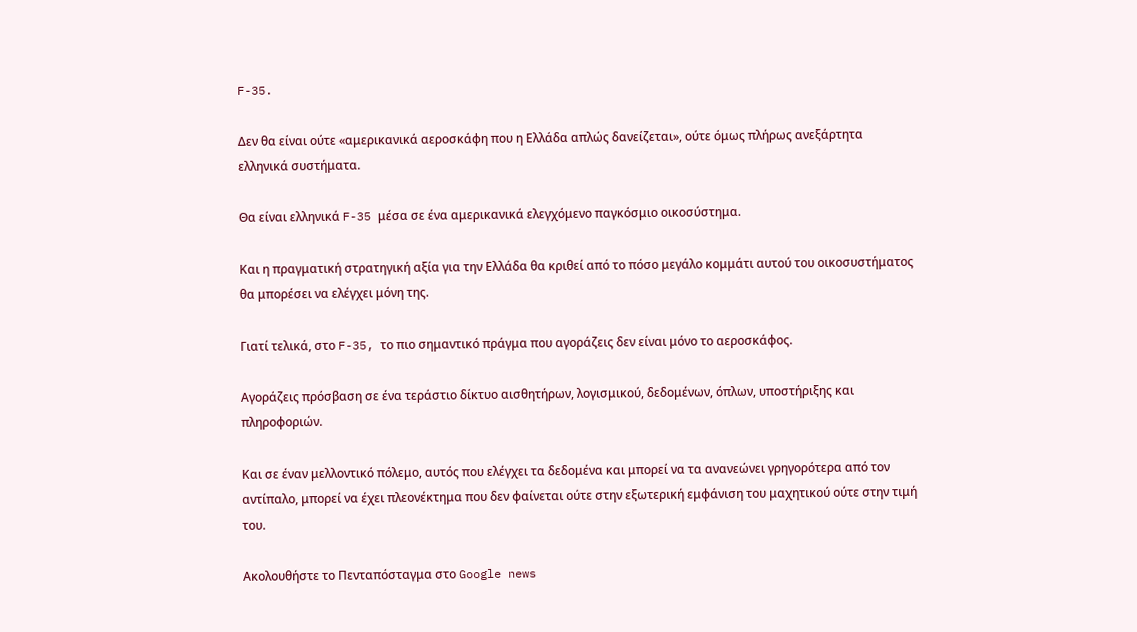F-35.

Δεν θα είναι ούτε «αμερικανικά αεροσκάφη που η Ελλάδα απλώς δανείζεται», ούτε όμως πλήρως ανεξάρτητα ελληνικά συστήματα.

Θα είναι ελληνικά F-35 μέσα σε ένα αμερικανικά ελεγχόμενο παγκόσμιο οικοσύστημα.

Και η πραγματική στρατηγική αξία για την Ελλάδα θα κριθεί από το πόσο μεγάλο κομμάτι αυτού του οικοσυστήματος θα μπορέσει να ελέγχει μόνη της.

Γιατί τελικά, στο F-35, το πιο σημαντικό πράγμα που αγοράζεις δεν είναι μόνο το αεροσκάφος.

Αγοράζεις πρόσβαση σε ένα τεράστιο δίκτυο αισθητήρων, λογισμικού, δεδομένων, όπλων, υποστήριξης και πληροφοριών.

Και σε έναν μελλοντικό πόλεμο, αυτός που ελέγχει τα δεδομένα και μπορεί να τα ανανεώνει γρηγορότερα από τον αντίπαλο, μπορεί να έχει πλεονέκτημα που δεν φαίνεται ούτε στην εξωτερική εμφάνιση του μαχητικού ούτε στην τιμή του.

Ακολουθήστε το Πενταπόσταγμα στο Google news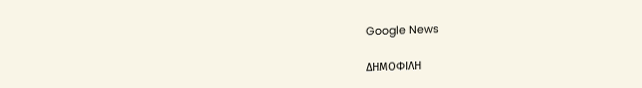Google News

ΔΗΜΟΦΙΛΗ